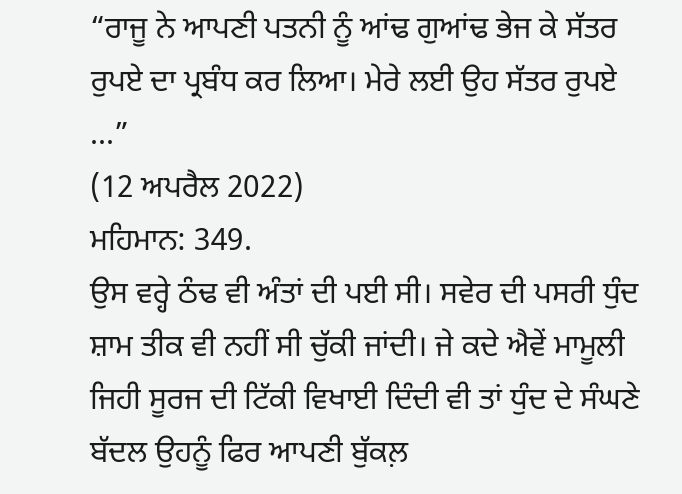“ਰਾਜੂ ਨੇ ਆਪਣੀ ਪਤਨੀ ਨੂੰ ਆਂਢ ਗੁਆਂਢ ਭੇਜ ਕੇ ਸੱਤਰ ਰੁਪਏ ਦਾ ਪ੍ਰਬੰਧ ਕਰ ਲਿਆ। ਮੇਰੇ ਲਈ ਉਹ ਸੱਤਰ ਰੁਪਏ ...”
(12 ਅਪਰੈਲ 2022)
ਮਹਿਮਾਨ: 349.
ਉਸ ਵਰ੍ਹੇ ਠੰਢ ਵੀ ਅੰਤਾਂ ਦੀ ਪਈ ਸੀ। ਸਵੇਰ ਦੀ ਪਸਰੀ ਧੁੰਦ ਸ਼ਾਮ ਤੀਕ ਵੀ ਨਹੀਂ ਸੀ ਚੁੱਕੀ ਜਾਂਦੀ। ਜੇ ਕਦੇ ਐਵੇਂ ਮਾਮੂਲੀ ਜਿਹੀ ਸੂਰਜ ਦੀ ਟਿੱਕੀ ਵਿਖਾਈ ਦਿੰਦੀ ਵੀ ਤਾਂ ਧੁੰਦ ਦੇ ਸੰਘਣੇ ਬੱਦਲ ਉਹਨੂੰ ਫਿਰ ਆਪਣੀ ਬੁੱਕਲ਼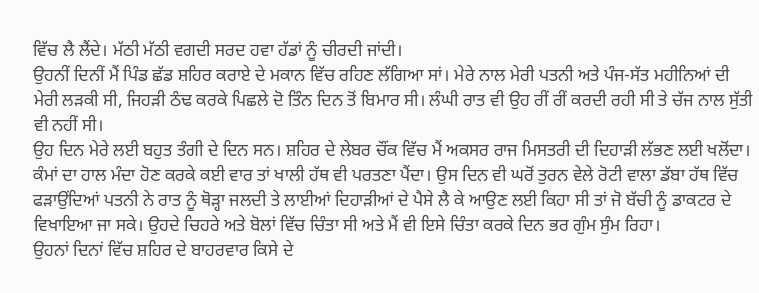ਵਿੱਚ ਲੈ ਲੈਂਦੇ। ਮੱਠੀ ਮੱਠੀ ਵਗਦੀ ਸਰਦ ਹਵਾ ਹੱਡਾਂ ਨੂੰ ਚੀਰਦੀ ਜਾਂਦੀ।
ਉਹਨੀਂ ਦਿਨੀਂ ਮੈਂ ਪਿੰਡ ਛੱਡ ਸ਼ਹਿਰ ਕਰਾਏ ਦੇ ਮਕਾਨ ਵਿੱਚ ਰਹਿਣ ਲੱਗਿਆ ਸਾਂ। ਮੇਰੇ ਨਾਲ ਮੇਰੀ ਪਤਨੀ ਅਤੇ ਪੰਜ-ਸੱਤ ਮਹੀਨਿਆਂ ਦੀ ਮੇਰੀ ਲੜਕੀ ਸੀ, ਜਿਹੜੀ ਠੰਢ ਕਰਕੇ ਪਿਛਲੇ ਦੋ ਤਿੰਨ ਦਿਨ ਤੋਂ ਬਿਮਾਰ ਸੀ। ਲੰਘੀ ਰਾਤ ਵੀ ਉਹ ਰੀਂ ਰੀਂ ਕਰਦੀ ਰਹੀ ਸੀ ਤੇ ਚੱਜ ਨਾਲ ਸੁੱਤੀ ਵੀ ਨਹੀਂ ਸੀ।
ਉਹ ਦਿਨ ਮੇਰੇ ਲਈ ਬਹੁਤ ਤੰਗੀ ਦੇ ਦਿਨ ਸਨ। ਸ਼ਹਿਰ ਦੇ ਲੇਬਰ ਚੌਂਕ ਵਿੱਚ ਮੈਂ ਅਕਸਰ ਰਾਜ ਮਿਸਤਰੀ ਦੀ ਦਿਹਾੜੀ ਲੱਭਣ ਲਈ ਖਲੋਂਦਾ। ਕੰਮਾਂ ਦਾ ਹਾਲ ਮੰਦਾ ਹੋਣ ਕਰਕੇ ਕਈ ਵਾਰ ਤਾਂ ਖਾਲੀ ਹੱਥ ਵੀ ਪਰਤਣਾ ਪੈਂਦਾ। ਉਸ ਦਿਨ ਵੀ ਘਰੋਂ ਤੁਰਨ ਵੇਲੇ ਰੋਟੀ ਵਾਲਾ ਡੱਬਾ ਹੱਥ ਵਿੱਚ ਫੜਾਉਂਦਿਆਂ ਪਤਨੀ ਨੇ ਰਾਤ ਨੂੰ ਥੋੜ੍ਹਾ ਜਲਦੀ ਤੇ ਲਾਈਆਂ ਦਿਹਾੜੀਆਂ ਦੇ ਪੈਸੇ ਲੈ ਕੇ ਆਉਣ ਲਈ ਕਿਹਾ ਸੀ ਤਾਂ ਜੋ ਬੱਚੀ ਨੂੰ ਡਾਕਟਰ ਦੇ ਵਿਖਾਇਆ ਜਾ ਸਕੇ। ਉਹਦੇ ਚਿਹਰੇ ਅਤੇ ਬੋਲਾਂ ਵਿੱਚ ਚਿੰਤਾ ਸੀ ਅਤੇ ਮੈਂ ਵੀ ਇਸੇ ਚਿੰਤਾ ਕਰਕੇ ਦਿਨ ਭਰ ਗੁੰਮ ਸੁੰਮ ਰਿਹਾ।
ਉਹਨਾਂ ਦਿਨਾਂ ਵਿੱਚ ਸ਼ਹਿਰ ਦੇ ਬਾਹਰਵਾਰ ਕਿਸੇ ਦੇ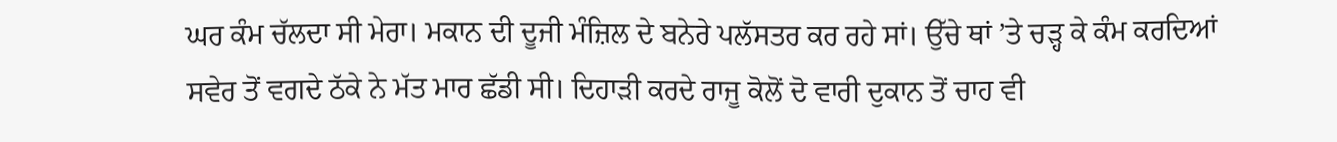ਘਰ ਕੰਮ ਚੱਲਦਾ ਸੀ ਮੇਰਾ। ਮਕਾਨ ਦੀ ਦੂਜੀ ਮੰਜ਼ਿਲ ਦੇ ਬਨੇਰੇ ਪਲੱਸਤਰ ਕਰ ਰਹੇ ਸਾਂ। ਉੱਚੇ ਥਾਂ ’ਤੇ ਚੜ੍ਹ ਕੇ ਕੰਮ ਕਰਦਿਆਂ ਸਵੇਰ ਤੋਂ ਵਗਦੇ ਠੱਕੇ ਨੇ ਮੱਤ ਮਾਰ ਛੱਡੀ ਸੀ। ਦਿਹਾੜੀ ਕਰਦੇ ਰਾਜੂ ਕੋਲੋਂ ਦੋ ਵਾਰੀ ਦੁਕਾਨ ਤੋਂ ਚਾਹ ਵੀ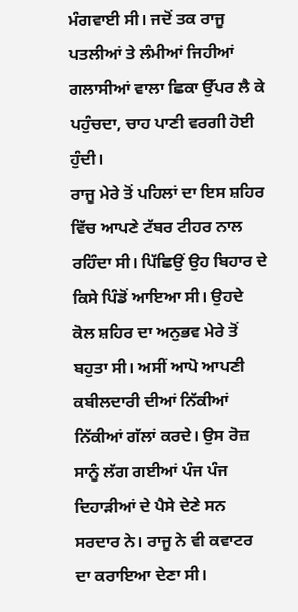ਮੰਗਵਾਈ ਸੀ। ਜਦੋਂ ਤਕ ਰਾਜੂ ਪਤਲੀਆਂ ਤੇ ਲੰਮੀਆਂ ਜਿਹੀਆਂ ਗਲਾਸੀਆਂ ਵਾਲਾ ਛਿਕਾ ਉੱਪਰ ਲੈ ਕੇ ਪਹੁੰਚਦਾ, ਚਾਹ ਪਾਣੀ ਵਰਗੀ ਹੋਈ ਹੁੰਦੀ।
ਰਾਜੂ ਮੇਰੇ ਤੋਂ ਪਹਿਲਾਂ ਦਾ ਇਸ ਸ਼ਹਿਰ ਵਿੱਚ ਆਪਣੇ ਟੱਬਰ ਟੀਹਰ ਨਾਲ ਰਹਿੰਦਾ ਸੀ। ਪਿੱਛਿਉਂ ਉਹ ਬਿਹਾਰ ਦੇ ਕਿਸੇ ਪਿੰਡੋਂ ਆਇਆ ਸੀ। ਉਹਦੇ ਕੋਲ ਸ਼ਹਿਰ ਦਾ ਅਨੁਭਵ ਮੇਰੇ ਤੋਂ ਬਹੁਤਾ ਸੀ। ਅਸੀਂ ਆਪੋ ਆਪਣੀ ਕਬੀਲਦਾਰੀ ਦੀਆਂ ਨਿੱਕੀਆਂ ਨਿੱਕੀਆਂ ਗੱਲਾਂ ਕਰਦੇ। ਉਸ ਰੋਜ਼ ਸਾਨੂੰ ਲੱਗ ਗਈਆਂ ਪੰਜ ਪੰਜ ਦਿਹਾੜੀਆਂ ਦੇ ਪੈਸੇ ਦੇਣੇ ਸਨ ਸਰਦਾਰ ਨੇ। ਰਾਜੂ ਨੇ ਵੀ ਕਵਾਟਰ ਦਾ ਕਰਾਇਆ ਦੇਣਾ ਸੀ।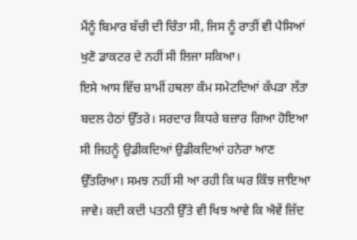ਮੈਂਨੂੰ ਬਿਮਾਰ ਬੱਚੀ ਦੀ ਚਿੰਤਾ ਸੀ, ਜਿਸ ਨੂੰ ਰਾਤੀਂ ਵੀ ਪੈਸਿਆਂ ਖੁਣੋ ਡਾਕਟਰ ਦੇ ਨਹੀਂ ਸੀ ਲਿਜਾ ਸਕਿਆ।
ਇਸੇ ਆਸ ਵਿੱਚ ਸ਼ਾਮੀਂ ਹਥਲਾ ਕੰਮ ਸਮੇਟਦਿਆਂ ਕੱਪੜਾ ਲੱਤਾ ਬਦਲ ਹੇਠਾਂ ਉੱਤਰੇ। ਸਰਦਾਰ ਕਿਧਰੇ ਬਜ਼ਾਰ ਗਿਆ ਹੋਇਆ ਸੀ ਜਿਹਨੂੰ ਉਡੀਕਦਿਆਂ ਉਡੀਕਦਿਆਂ ਹਨੇਰਾ ਆਣ ਉੱਤਰਿਆ। ਸਮਝ ਨਹੀਂ ਸੀ ਆ ਰਹੀ ਕਿ ਘਰ ਕਿੰਝ ਜਾਇਆ ਜਾਵੇ। ਕਦੀ ਕਦੀ ਪਤਨੀ ਉੱਤੇ ਵੀ ਖਿਝ ਆਵੇ ਕਿ ਐਵੇਂ ਜ਼ਿੱਦ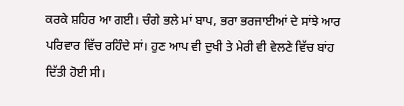ਕਰਕੇ ਸ਼ਹਿਰ ਆ ਗਈ। ਚੰਗੇ ਭਲੇ ਮਾਂ ਬਾਪ, ਭਰਾ ਭਰਜਾਈਆਂ ਦੇ ਸਾਂਝੇ ਆਰ ਪਰਿਵਾਰ ਵਿੱਚ ਰਹਿੰਦੇ ਸਾਂ। ਹੁਣ ਆਪ ਵੀ ਦੁਖੀ ਤੇ ਮੇਰੀ ਵੀ ਵੇਲਣੇ ਵਿੱਚ ਬਾਂਹ ਦਿੱਤੀ ਹੋਈ ਸੀ।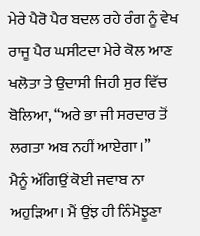ਮੇਰੇ ਪੈਰੋ ਪੈਰ ਬਦਲ ਰਹੇ ਰੰਗ ਨੂੰ ਵੇਖ ਰਾਜੂ ਪੈਰ ਘਸੀਟਦਾ ਮੇਰੇ ਕੋਲ ਆਣ ਖਲੋਤਾ ਤੇ ਉਦਾਸੀ ਜਿਹੀ ਸੁਰ ਵਿੱਚ ਬੋਲਿਆ, “ਅਰੇ ਭਾ ਜੀ ਸਰਦਾਰ ਤੋਂ ਲਗਤਾ ਅਬ ਨਹੀਂ ਆਏਗਾ।”
ਮੈਨੂੰ ਅੱਗਿਉਂ ਕੋਈ ਜਵਾਬ ਨਾ ਅਹੁੜਿਆ। ਮੈਂ ਉਂਝ ਹੀ ਨਿੰਮੋਝੂਣਾ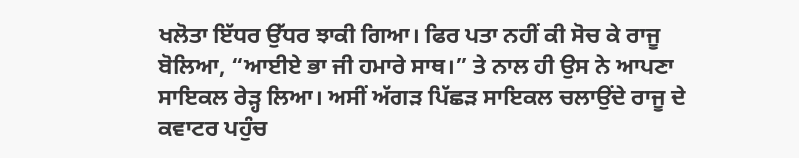ਖਲੋਤਾ ਇੱਧਰ ਉੱਧਰ ਝਾਕੀ ਗਿਆ। ਫਿਰ ਪਤਾ ਨਹੀਂ ਕੀ ਸੋਚ ਕੇ ਰਾਜੂ ਬੋਲਿਆ, “ਆਈਏ ਭਾ ਜੀ ਹਮਾਰੇ ਸਾਥ।” ਤੇ ਨਾਲ ਹੀ ਉਸ ਨੇ ਆਪਣਾ ਸਾਇਕਲ ਰੇੜ੍ਹ ਲਿਆ। ਅਸੀਂ ਅੱਗੜ ਪਿੱਛੜ ਸਾਇਕਲ ਚਲਾਉਂਦੇ ਰਾਜੂ ਦੇ ਕਵਾਟਰ ਪਹੁੰਚ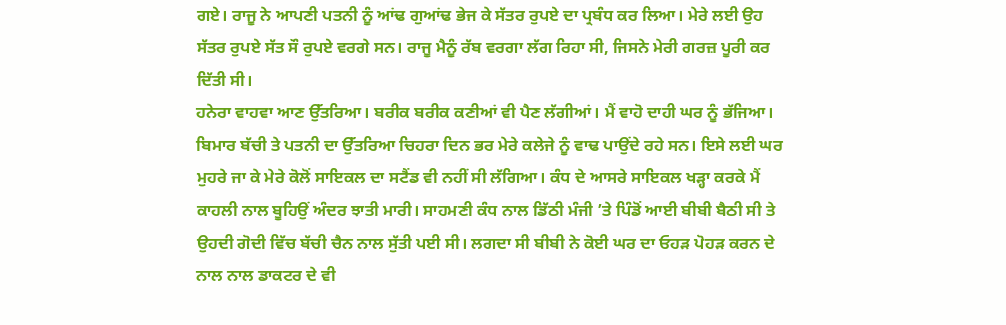ਗਏ। ਰਾਜੂ ਨੇ ਆਪਣੀ ਪਤਨੀ ਨੂੰ ਆਂਢ ਗੁਆਂਢ ਭੇਜ ਕੇ ਸੱਤਰ ਰੁਪਏ ਦਾ ਪ੍ਰਬੰਧ ਕਰ ਲਿਆ। ਮੇਰੇ ਲਈ ਉਹ ਸੱਤਰ ਰੁਪਏ ਸੱਤ ਸੌ ਰੁਪਏ ਵਰਗੇ ਸਨ। ਰਾਜੂ ਮੈਨੂੰ ਰੱਬ ਵਰਗਾ ਲੱਗ ਰਿਹਾ ਸੀ, ਜਿਸਨੇ ਮੇਰੀ ਗਰਜ਼ ਪੂਰੀ ਕਰ ਦਿੱਤੀ ਸੀ।
ਹਨੇਰਾ ਵਾਹਵਾ ਆਣ ਉੱਤਰਿਆ। ਬਰੀਕ ਬਰੀਕ ਕਣੀਆਂ ਵੀ ਪੈਣ ਲੱਗੀਆਂ। ਮੈਂ ਵਾਹੋ ਦਾਹੀ ਘਰ ਨੂੰ ਭੱਜਿਆ। ਬਿਮਾਰ ਬੱਚੀ ਤੇ ਪਤਨੀ ਦਾ ਉੱਤਰਿਆ ਚਿਹਰਾ ਦਿਨ ਭਰ ਮੇਰੇ ਕਲੇਜੇ ਨੂੰ ਵਾਢ ਪਾਉਂਦੇ ਰਹੇ ਸਨ। ਇਸੇ ਲਈ ਘਰ ਮੁਹਰੇ ਜਾ ਕੇ ਮੇਰੇ ਕੋਲੋਂ ਸਾਇਕਲ ਦਾ ਸਟੈਂਡ ਵੀ ਨਹੀਂ ਸੀ ਲੱਗਿਆ। ਕੰਧ ਦੇ ਆਸਰੇ ਸਾਇਕਲ ਖੜ੍ਹਾ ਕਰਕੇ ਮੈਂ ਕਾਹਲੀ ਨਾਲ ਬੂਹਿਉਂ ਅੰਦਰ ਝਾਤੀ ਮਾਰੀ। ਸਾਹਮਣੀ ਕੰਧ ਨਾਲ ਡਿੱਠੀ ਮੰਜੀ ’ਤੇ ਪਿੰਡੋਂ ਆਈ ਬੀਬੀ ਬੈਠੀ ਸੀ ਤੇ ਉਹਦੀ ਗੋਦੀ ਵਿੱਚ ਬੱਚੀ ਚੈਨ ਨਾਲ ਸੁੱਤੀ ਪਈ ਸੀ। ਲਗਦਾ ਸੀ ਬੀਬੀ ਨੇ ਕੋਈ ਘਰ ਦਾ ਓਹੜ ਪੋਹੜ ਕਰਨ ਦੇ ਨਾਲ ਨਾਲ ਡਾਕਟਰ ਦੇ ਵੀ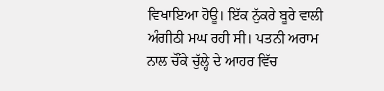ਵਿਖਾਇਆ ਹੋਊ। ਇੱਕ ਨੁੱਕਰੇ ਬੂਰੇ ਵਾਲੀ ਅੰਗੀਠੀ ਮਘ ਰਹੀ ਸੀ। ਪਤਨੀ ਅਰਾਮ ਨਾਲ ਚੌਂਕੇ ਚੁੱਲ੍ਹੇ ਦੇ ਆਹਰ ਵਿੱਚ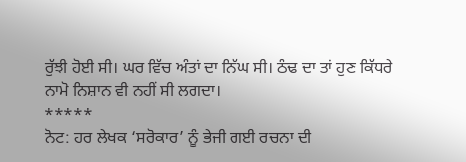ਰੁੱਝੀ ਹੋਈ ਸੀ। ਘਰ ਵਿੱਚ ਅੰਤਾਂ ਦਾ ਨਿੱਘ ਸੀ। ਠੰਢ ਦਾ ਤਾਂ ਹੁਣ ਕਿੱਧਰੇ ਨਾਮੋ ਨਿਸ਼ਾਨ ਵੀ ਨਹੀਂ ਸੀ ਲਗਦਾ।
*****
ਨੋਟ: ਹਰ ਲੇਖਕ ‘ਸਰੋਕਾਰ’ ਨੂੰ ਭੇਜੀ ਗਈ ਰਚਨਾ ਦੀ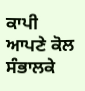ਕਾਪੀ ਆਪਣੇ ਕੋਲ ਸੰਭਾਲਕੇ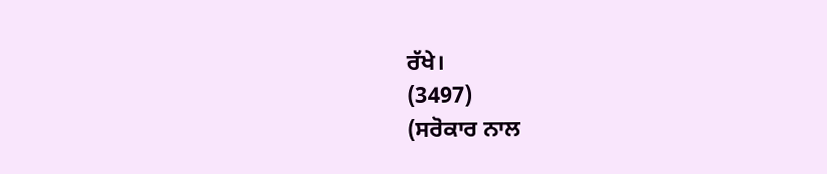ਰੱਖੇ।
(3497)
(ਸਰੋਕਾਰ ਨਾਲ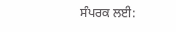ਸੰਪਰਕ ਲਈ: